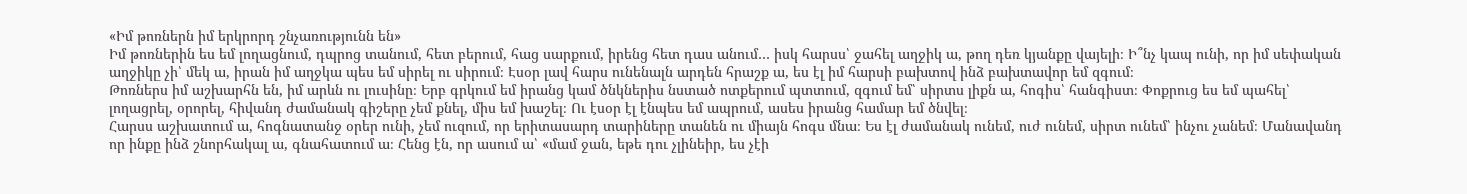«Իմ թոռներն իմ երկրորդ շնչառությունն են»
Իմ թոռներին ես եմ լողացնում, դպրոց տանում, հետ բերում, հաց սարքում, իրենց հետ դաս անում… իսկ հարսս՝ ջահել աղջիկ ա, թող դեռ կյանքը վայելի։ Ի՞նչ կապ ունի, որ իմ սեփական աղջիկը չի՝ մեկ ա, իրան իմ աղջկա պես եմ սիրել ու սիրում։ Էսօր լավ հարս ունենալն արդեն հրաշք ա, ես էլ իմ հարսի բախտով ինձ բախտավոր եմ զգում։
Թոռներս իմ աշխարհն են, իմ արևն ու լուսինը։ Երբ գրկում եմ իրանց կամ ծնկներիս նստած ոտքերում պտտում, զգում եմ՝ սիրտս լիքն ա, հոգիս՝ հանգիստ։ Փոքրուց ես եմ պահել՝ լողացրել, օրորել, հիվանդ ժամանակ գիշերը չեմ քնել, միս եմ խաշել։ Ու էսօր էլ էնպես եմ ապրում, ասես իրանց համար եմ ծնվել։
Հարսս աշխատում ա, հոգնատանջ օրեր ունի, չեմ ուզում, որ երիտասարդ տարիները տանեն ու միայն հոգս մնա։ Ես էլ ժամանակ ունեմ, ուժ ունեմ, սիրտ ունեմ՝ ինչու չանեմ։ Մանավանդ որ ինքը ինձ շնորհակալ ա, գնահատում ա։ Հենց էն, որ ասում ա՝ «մամ ջան, եթե դու չլինեիր, ես չէի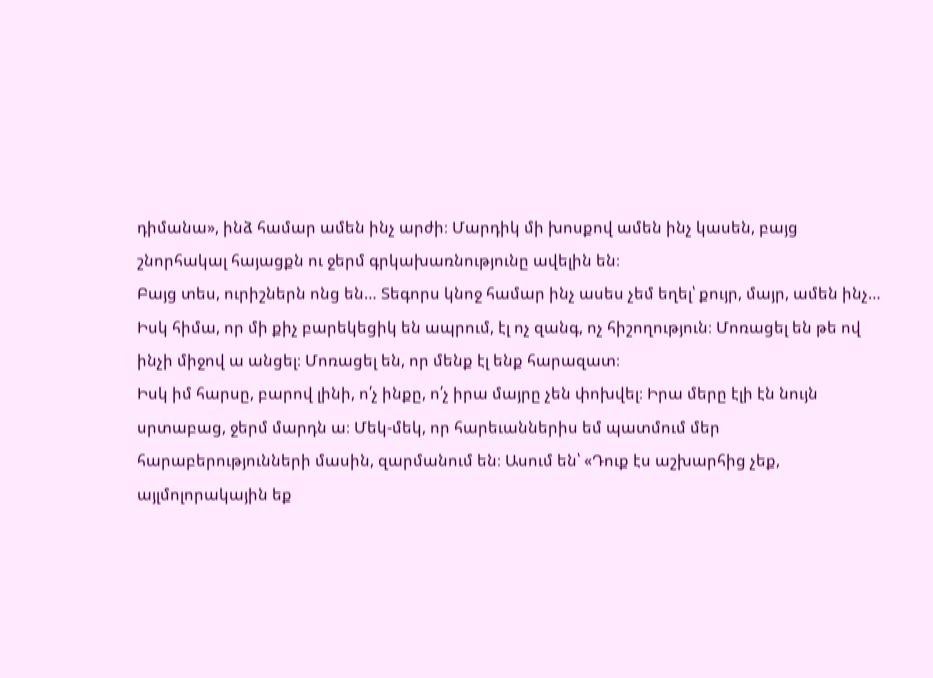դիմանա», ինձ համար ամեն ինչ արժի։ Մարդիկ մի խոսքով ամեն ինչ կասեն, բայց շնորհակալ հայացքն ու ջերմ գրկախառնությունը ավելին են։
Բայց տես, ուրիշներն ոնց են… Տեգորս կնոջ համար ինչ ասես չեմ եղել՝ քույր, մայր, ամեն ինչ… Իսկ հիմա, որ մի քիչ բարեկեցիկ են ապրում, էլ ոչ զանգ, ոչ հիշողություն։ Մոռացել են թե ով ինչի միջով ա անցել։ Մոռացել են, որ մենք էլ ենք հարազատ։
Իսկ իմ հարսը, բարով լինի, ո՛չ ինքը, ո՛չ իրա մայրը չեն փոխվել։ Իրա մերը էլի էն նույն սրտաբաց, ջերմ մարդն ա։ Մեկ-մեկ, որ հարեւաններիս եմ պատմում մեր հարաբերությունների մասին, զարմանում են։ Ասում են՝ «Դուք էս աշխարհից չեք, այլմոլորակային եք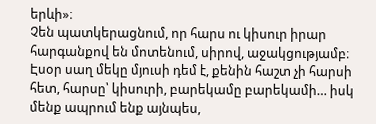երևի»։
Չեն պատկերացնում, որ հարս ու կիսուր իրար հարգանքով են մոտենում, սիրով, աջակցությամբ։ Էսօր սաղ մեկը մյուսի դեմ է, քենին հաշտ չի հարսի հետ, հարսը՝ կիսուրի, բարեկամը բարեկամի… իսկ մենք ապրում ենք այնպես,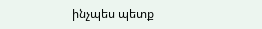ինչպես պետք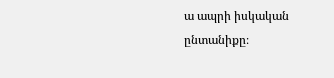ա ապրի իսկական ընտանիքը։